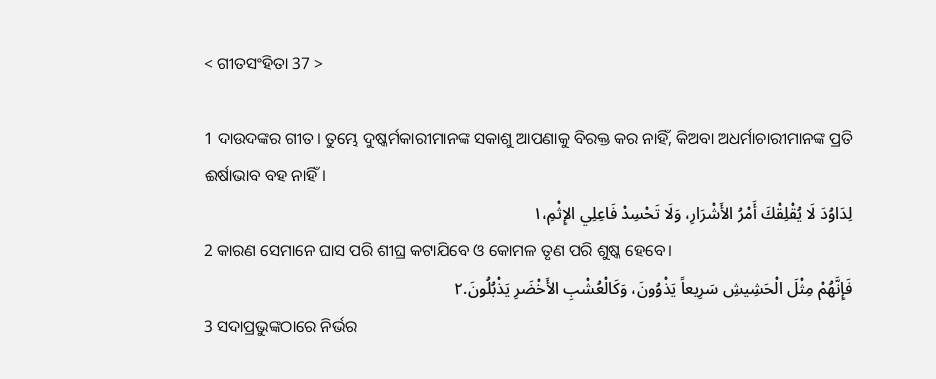< ଗୀତସଂହିତା 37 >

1 ଦାଉଦଙ୍କର ଗୀତ। ତୁମ୍ଭେ ଦୁଷ୍କର୍ମକାରୀମାନଙ୍କ ସକାଶୁ ଆପଣାକୁ ବିରକ୍ତ କର ନାହିଁ, କିଅବା ଅଧର୍ମାଚାରୀମାନଙ୍କ ପ୍ରତି ଈର୍ଷାଭାବ ବହ ନାହିଁ।
لِدَاوُدَ لَا يُقْلِقْكَ أَمْرُ الأَشْرَارِ، وَلَا تَحْسِدْ فَاعِلِي الإِثْمِ،١
2 କାରଣ ସେମାନେ ଘାସ ପରି ଶୀଘ୍ର କଟାଯିବେ ଓ କୋମଳ ତୃଣ ପରି ଶୁଷ୍କ ହେବେ।
فَإِنَّهُمْ مِثْلَ الْحَشِيشِ سَرِيعاً يَذْوُونَ، وَكَالْعُشْبِ الأَخْضَرِ يَذْبُلُونَ.٢
3 ସଦାପ୍ରଭୁଙ୍କଠାରେ ନିର୍ଭର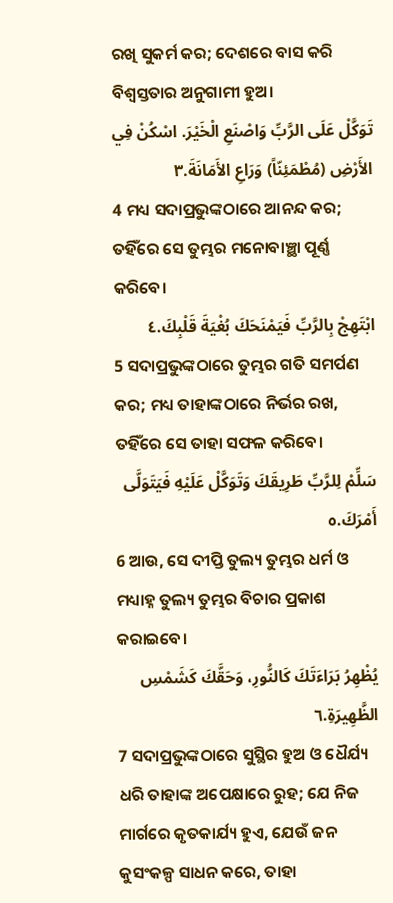ରଖି ସୁକର୍ମ କର; ଦେଶରେ ବାସ କରି ବିଶ୍ୱସ୍ତତାର ଅନୁଗାମୀ ହୁଅ।
تَوَكَّلْ عَلَى الرَّبِّ وَاصْنَعِ الْخَيْرَ. اسْكُنْ فِي الأَرْضِ (مُطْمَئِنّاً) وَرَاعِ الأَمَانَةَ.٣
4 ମଧ୍ୟ ସଦାପ୍ରଭୁଙ୍କଠାରେ ଆନନ୍ଦ କର; ତହିଁରେ ସେ ତୁମ୍ଭର ମନୋବାଞ୍ଛା ପୂର୍ଣ୍ଣ କରିବେ।
ابْتَهِجْ بِالرَّبِّ فَيَمْنَحَكَ بُغْيَةَ قَلْبِكَ.٤
5 ସଦାପ୍ରଭୁଙ୍କଠାରେ ତୁମ୍ଭର ଗତି ସମର୍ପଣ କର; ମଧ୍ୟ ତାହାଙ୍କଠାରେ ନିର୍ଭର ରଖ, ତହିଁରେ ସେ ତାହା ସଫଳ କରିବେ।
سَلِّمْ لِلرَّبِّ طَرِيقَكَ وَتَوَكَّلْ عَلَيْهِ فَيَتَوَلَّى أَمْرَكَ.٥
6 ଆଉ, ସେ ଦୀପ୍ତି ତୁଲ୍ୟ ତୁମ୍ଭର ଧର୍ମ ଓ ମଧ୍ୟାହ୍ନ ତୁଲ୍ୟ ତୁମ୍ଭର ବିଚାର ପ୍ରକାଶ କରାଇବେ।
يُظْهِرُ بَرَاءَتَكَ كَالنُّورِ، وَحَقَّكَ كَشَمْسِ الظَّهِيرَةِ.٦
7 ସଦାପ୍ରଭୁଙ୍କଠାରେ ସୁସ୍ଥିର ହୁଅ ଓ ଧୈର୍ଯ୍ୟ ଧରି ତାହାଙ୍କ ଅପେକ୍ଷାରେ ରୁହ; ଯେ ନିଜ ମାର୍ଗରେ କୃତକାର୍ଯ୍ୟ ହୁଏ, ଯେଉଁ ଜନ କୁସଂକଳ୍ପ ସାଧନ କରେ, ତାହା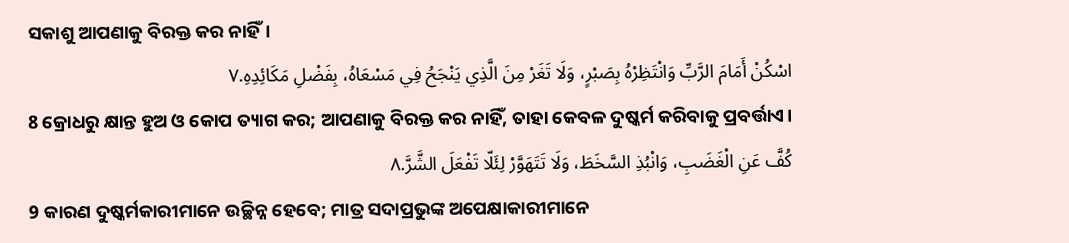ସକାଶୁ ଆପଣାକୁ ବିରକ୍ତ କର ନାହିଁ।
اسْكُنْ أَمَامَ الرَّبِّ وَانْتَظِرْهُ بِصَبْرٍ، وَلَا تَغَرْ مِنَ الَّذِي يَنْجَحُ فِي مَسْعَاهُ، بِفَضْلِ مَكَائِدِهِ.٧
8 କ୍ରୋଧରୁ କ୍ଷାନ୍ତ ହୁଅ ଓ କୋପ ତ୍ୟାଗ କର; ଆପଣାକୁ ବିରକ୍ତ କର ନାହିଁ, ତାହା କେବଳ ଦୁଷ୍କର୍ମ କରିବାକୁ ପ୍ରବର୍ତ୍ତାଏ।
كُفَّ عَنِ الْغَضَبِ، وَانْبُذِ السَّخَطَ، وَلَا تَتَهَوَّرْ لِئَلّا تَفْعَلَ الشَّرَّ.٨
9 କାରଣ ଦୁଷ୍କର୍ମକାରୀମାନେ ଉଚ୍ଛିନ୍ନ ହେବେ; ମାତ୍ର ସଦାପ୍ରଭୁଙ୍କ ଅପେକ୍ଷାକାରୀମାନେ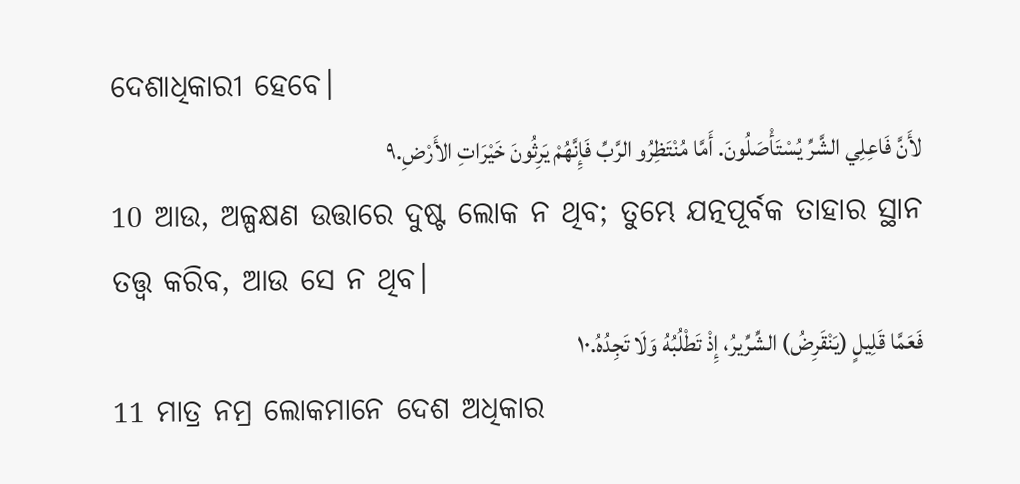ଦେଶାଧିକାରୀ ହେବେ।
لأَنَّ فَاعِلِي الشَّرِّ يُسْتَأْصَلُونَ. أَمَّا مُنْتَظِرُو الرَّبِّ فَإِنَّهُمْ يَرِثُونَ خَيْرَاتِ الأَرْضِ.٩
10 ଆଉ, ଅଳ୍ପକ୍ଷଣ ଉତ୍ତାରେ ଦୁଷ୍ଟ ଲୋକ ନ ଥିବ; ତୁମ୍ଭେ ଯତ୍ନପୂର୍ବକ ତାହାର ସ୍ଥାନ ତତ୍ତ୍ୱ କରିବ, ଆଉ ସେ ନ ଥିବ।
فَعَمَّا قَلِيلٍ (يَنْقَرِضُ) الشِّرِّيرُ، إِذْ تَطْلُبُهُ وَلَا تَجِدُهُ.١٠
11 ମାତ୍ର ନମ୍ର ଲୋକମାନେ ଦେଶ ଅଧିକାର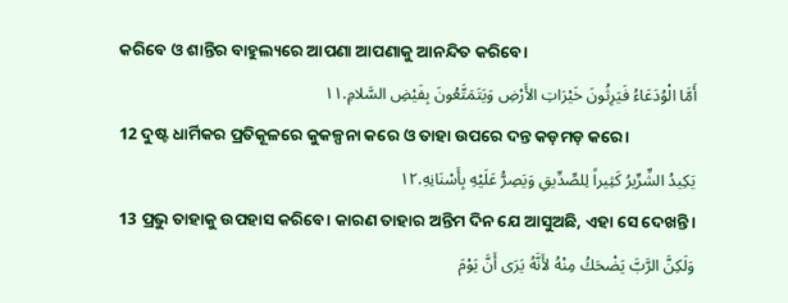କରିବେ ଓ ଶାନ୍ତିର ବାହୁଲ୍ୟରେ ଆପଣା ଆପଣାକୁ ଆନନ୍ଦିତ କରିବେ।
أَمَّا الْوُدَعَاءُ فَيَرِثُونَ خَيْرَاتِ الأَرْضِ وَيَتَمَتَّعُونَ بِفَيْضِ السَّلامِ.١١
12 ଦୁଷ୍ଟ ଧାର୍ମିକର ପ୍ରତିକୂଳରେ କୁକଳ୍ପନା କରେ ଓ ତାହା ଉପରେ ଦନ୍ତ କଡ଼ମଡ଼ କରେ।
يَكِيدُ الشِّرِّيرُ كَثِيراً لِلصِّدِّيقِ وَيَصِرُّ عَلَيْهِ بِأَسْنَانِهِ.١٢
13 ପ୍ରଭୁ ତାହାକୁ ଉପହାସ କରିବେ। କାରଣ ତାହାର ଅନ୍ତିମ ଦିନ ଯେ ଆସୁଅଛି, ଏହା ସେ ଦେଖନ୍ତି।
وَلَكِنَّ الرَّبَّ يَضْحَكُ مِنْهُ لأَنَّهُ يَرَى أَنَّ يَوْمَ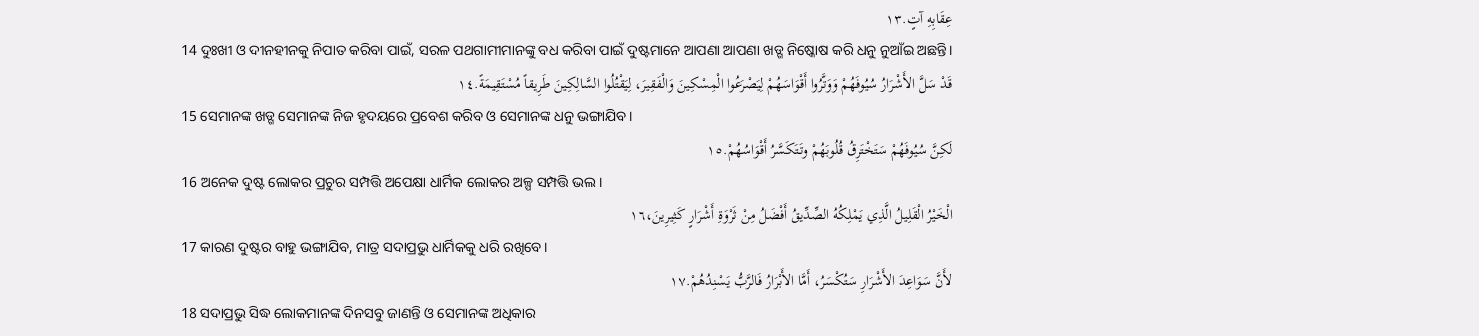عِقَابِهِ آتٍ.١٣
14 ଦୁଃଖୀ ଓ ଦୀନହୀନକୁ ନିପାତ କରିବା ପାଇଁ, ସରଳ ପଥଗାମୀମାନଙ୍କୁ ବଧ କରିବା ପାଇଁ ଦୁଷ୍ଟମାନେ ଆପଣା ଆପଣା ଖଡ୍ଗ ନିଷ୍କୋଷ କରି ଧନୁ ନୁଆଁଇ ଅଛନ୍ତି।
قَدْ سَلَّ الأَشْرَارُ سُيُوفَهُمْ وَوَتَّرُوا أَقْوَاسَهُمْ لِيَصْرَعُوا الْمِسْكِينَ وَالْفَقِيرَ، لِيَقْتُلُوا السَّالِكِينَ طَرِيقاً مُسْتَقِيمَةً.١٤
15 ସେମାନଙ୍କ ଖଡ୍ଗ ସେମାନଙ୍କ ନିଜ ହୃଦୟରେ ପ୍ରବେଶ କରିବ ଓ ସେମାନଙ୍କ ଧନୁ ଭଙ୍ଗାଯିବ।
لَكِنَّ سُيُوفَهُمْ سَتَخْتَرِقُ قُلُوبَهُمْ وتَتَكَسَّرُ أَقْوَاسُهُمْ.١٥
16 ଅନେକ ଦୁଷ୍ଟ ଲୋକର ପ୍ରଚୁର ସମ୍ପତ୍ତି ଅପେକ୍ଷା ଧାର୍ମିକ ଲୋକର ଅଳ୍ପ ସମ୍ପତ୍ତି ଭଲ।
الْخَيْرُ الْقَلِيلُ الَّذِي يَمْلِكُهُ الصِّدِّيقُ أَفْضَلُ مِنْ ثَرْوَةِ أَشْرَارٍ كَثِيرِينَ،١٦
17 କାରଣ ଦୁଷ୍ଟର ବାହୁ ଭଙ୍ଗାଯିବ, ମାତ୍ର ସଦାପ୍ରଭୁ ଧାର୍ମିକକୁ ଧରି ରଖିବେ।
لأَنَّ سَوَاعِدَ الأَشْرَارِ سَتُكْسَرُ، أَمَّا الأَبْرَارُ فَالرَّبُّ يَسْنِدُهُمْ.١٧
18 ସଦାପ୍ରଭୁ ସିଦ୍ଧ ଲୋକମାନଙ୍କ ଦିନସବୁ ଜାଣନ୍ତି ଓ ସେମାନଙ୍କ ଅଧିକାର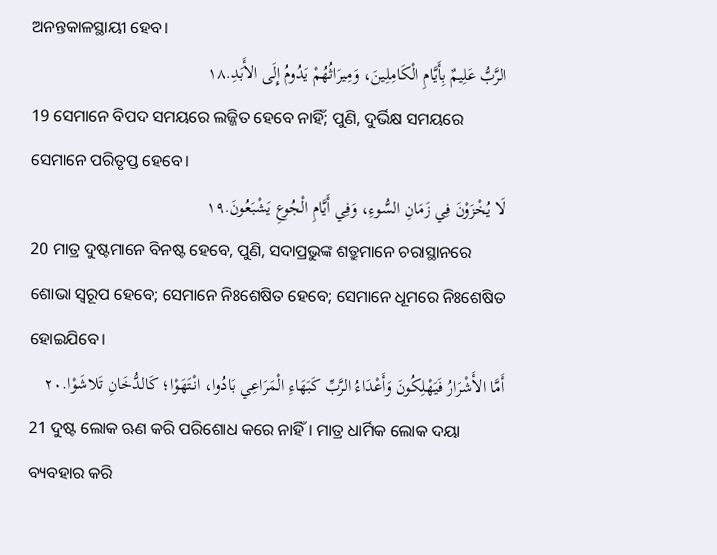ଅନନ୍ତକାଳସ୍ଥାୟୀ ହେବ।
الرَّبُّ عَلِيمٌ بِأَيَّامِ الْكَامِلِينَ، وَمِيرَاثُهُمْ يَدُومُ إِلَى الأَبَدِ.١٨
19 ସେମାନେ ବିପଦ ସମୟରେ ଲଜ୍ଜିତ ହେବେ ନାହିଁ; ପୁଣି, ଦୁର୍ଭିକ୍ଷ ସମୟରେ ସେମାନେ ପରିତୃପ୍ତ ହେବେ।
لَا يُخْزَوْنَ فِي زَمَانِ السُّوءِ، وَفِي أَيَّامِ الْجُوعِ يَشْبَعُونَ.١٩
20 ମାତ୍ର ଦୁଷ୍ଟମାନେ ବିନଷ୍ଟ ହେବେ, ପୁଣି, ସଦାପ୍ରଭୁଙ୍କ ଶତ୍ରୁମାନେ ଚରାସ୍ଥାନରେ ଶୋଭା ସ୍ୱରୂପ ହେବେ; ସେମାନେ ନିଃଶେଷିତ ହେବେ; ସେମାନେ ଧୂମରେ ନିଃଶେଷିତ ହୋଇଯିବେ।
أَمَّا الأَشْرَارُ فَيَهْلِكُونَ وَأَعْدَاءُ الرَّبِّ كَبَهَاءِ الْمَرَاعِي بَادُوا، انْتَهَوْا؛ كَالدُّخَانِ تَلاشَوْا.٢٠
21 ଦୁଷ୍ଟ ଲୋକ ଋଣ କରି ପରିଶୋଧ କରେ ନାହିଁ। ମାତ୍ର ଧାର୍ମିକ ଲୋକ ଦୟା ବ୍ୟବହାର କରି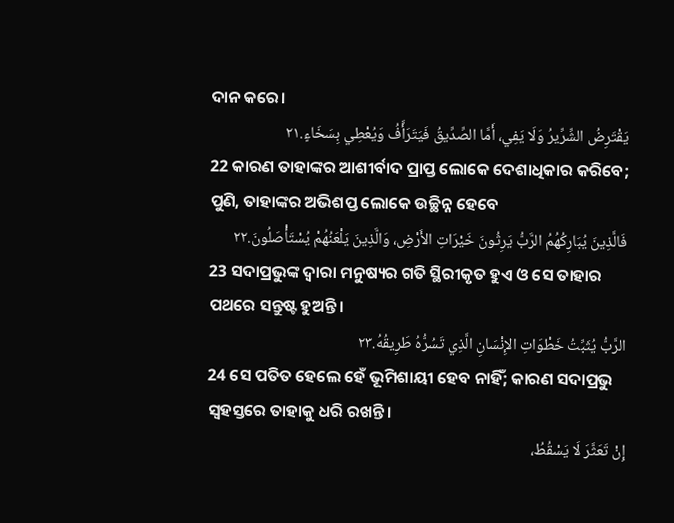ଦାନ କରେ।
يَقْتَرِضُ الشِّرِّيرُ وَلَا يَفِي، أَمَّا الصِّدِّيقُ فَيَتَرَأَّفُ وَيُعْطِي بِسَخَاءٍ.٢١
22 କାରଣ ତାହାଙ୍କର ଆଶୀର୍ବାଦ ପ୍ରାପ୍ତ ଲୋକେ ଦେଶାଧିକାର କରିବେ; ପୁଣି, ତାହାଙ୍କର ଅଭିଶପ୍ତ ଲୋକେ ଉଚ୍ଛିନ୍ନ ହେବେ
فَالَّذِينَ يُبَارِكُهُمُ الرَّبُّ يَرِثُونَ خَيْرَاتِ الأَرْضِ، وَالَّذِينَ يَلْعَنُهُمْ يُسْتَأْصَلُونَ.٢٢
23 ସଦାପ୍ରଭୁଙ୍କ ଦ୍ୱାରା ମନୁଷ୍ୟର ଗତି ସ୍ଥିରୀକୃତ ହୁଏ ଓ ସେ ତାହାର ପଥରେ ସନ୍ତୁଷ୍ଟ ହୁଅନ୍ତି।
الرَّبُّ يُثَبِّتُ خَطْوَاتِ الإِنْسَانِ الَّذِي تَسُرُّهُ طَرِيقُهُ.٢٣
24 ସେ ପତିତ ହେଲେ ହେଁ ଭୂମିଶାୟୀ ହେବ ନାହିଁ; କାରଣ ସଦାପ୍ରଭୁ ସ୍ୱହସ୍ତରେ ତାହାକୁ ଧରି ରଖନ୍ତି।
إِنْ تَعَثَّرَ لَا يَسْقُطُ،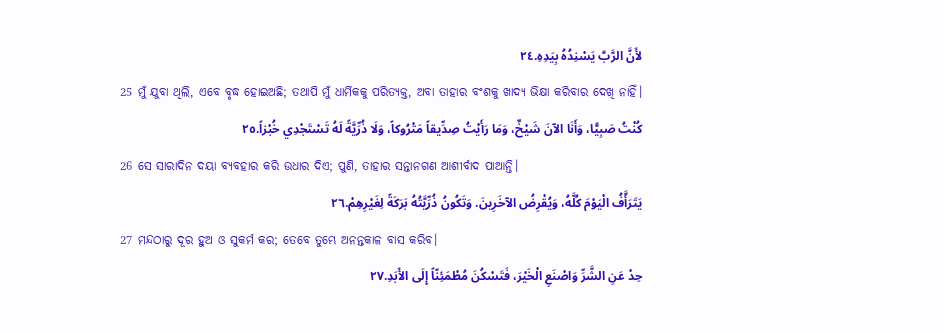لأَنَّ الرَّبَّ يَسْنِدُهُ بِيَدِهِ.٢٤
25 ମୁଁ ଯୁବା ଥିଲି, ଏବେ ବୃଦ୍ଧ ହୋଇଅଛି; ତଥାପି ମୁଁ ଧାର୍ମିକକୁ ପରିତ୍ୟକ୍ତ, ଅବା ତାହାର ବଂଶକୁ ଖାଦ୍ୟ ଭିକ୍ଷା କରିବାର ଦେଖି ନାହିଁ।
كُنْتُ صَبِيًّا، وَأَنَا الآنَ شَيْخٌ، وَمَا رَأَيْتُ صِدِّيقاً مَتْرُوكاً، وَلَا ذُرِّيَّةً لَهُ تَسْتَجْدِي خُبْزاً.٢٥
26 ସେ ସାରାଦିନ ଦୟା ବ୍ୟବହାର କରି ଉଧାର ଦିଏ; ପୁଣି, ତାହାର ସନ୍ତାନଗଣ ଆଶୀର୍ବାଦ ପାଆନ୍ତି।
يَتَرَأَّفُ الْيَوْمَ كُلَّهُ، وَيُقْرِضُ الآخَرِينَ. وَتَكُونُ ذُرِّيَّتُهُ بَرَكَةً لِغَيْرِهِمْ.٢٦
27 ମନ୍ଦଠାରୁ ଦୂର ହୁଅ ଓ ସୁକର୍ମ କର; ତେବେ ତୁମ୍ଭେ ଅନନ୍ତକାଳ ବାସ କରିବ।
حِدْ عَنِ الشَّرِّ وَاصْنَعِ الْخَيْرَ، فَتَسْكُنَ مُطْمَئِنّاً إِلَى الأَبَدِ.٢٧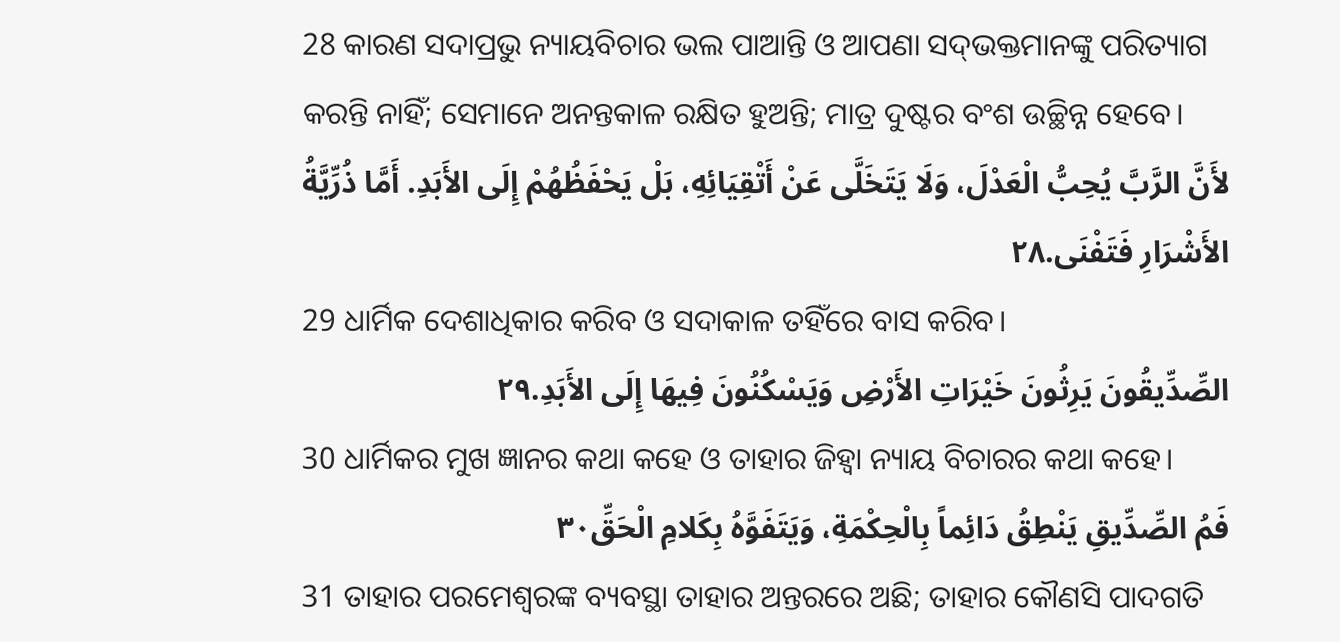28 କାରଣ ସଦାପ୍ରଭୁ ନ୍ୟାୟବିଚାର ଭଲ ପାଆନ୍ତି ଓ ଆପଣା ସଦ୍‍ଭକ୍ତମାନଙ୍କୁ ପରିତ୍ୟାଗ କରନ୍ତି ନାହିଁ; ସେମାନେ ଅନନ୍ତକାଳ ରକ୍ଷିତ ହୁଅନ୍ତି; ମାତ୍ର ଦୁଷ୍ଟର ବଂଶ ଉଚ୍ଛିନ୍ନ ହେବେ।
لأَنَّ الرَّبَّ يُحِبُّ الْعَدْلَ، وَلَا يَتَخَلَّى عَنْ أَتْقِيَائِهِ، بَلْ يَحْفَظُهُمْ إِلَى الأَبَدِ. أَمَّا ذُرِّيَّةُ الأَشْرَارِ فَتَفْنَى.٢٨
29 ଧାର୍ମିକ ଦେଶାଧିକାର କରିବ ଓ ସଦାକାଳ ତହିଁରେ ବାସ କରିବ।
الصِّدِّيقُونَ يَرِثُونَ خَيْرَاتِ الأَرْضِ وَيَسْكُنُونَ فِيهَا إِلَى الأَبَدِ.٢٩
30 ଧାର୍ମିକର ମୁଖ ଜ୍ଞାନର କଥା କହେ ଓ ତାହାର ଜିହ୍ୱା ନ୍ୟାୟ ବିଚାରର କଥା କହେ।
فَمُ الصِّدِّيقِ يَنْطِقُ دَائِماً بِالْحِكْمَةِ، وَيَتَفَوَّهُ بِكَلامِ الْحَقِّ٣٠
31 ତାହାର ପରମେଶ୍ୱରଙ୍କ ବ୍ୟବସ୍ଥା ତାହାର ଅନ୍ତରରେ ଅଛି; ତାହାର କୌଣସି ପାଦଗତି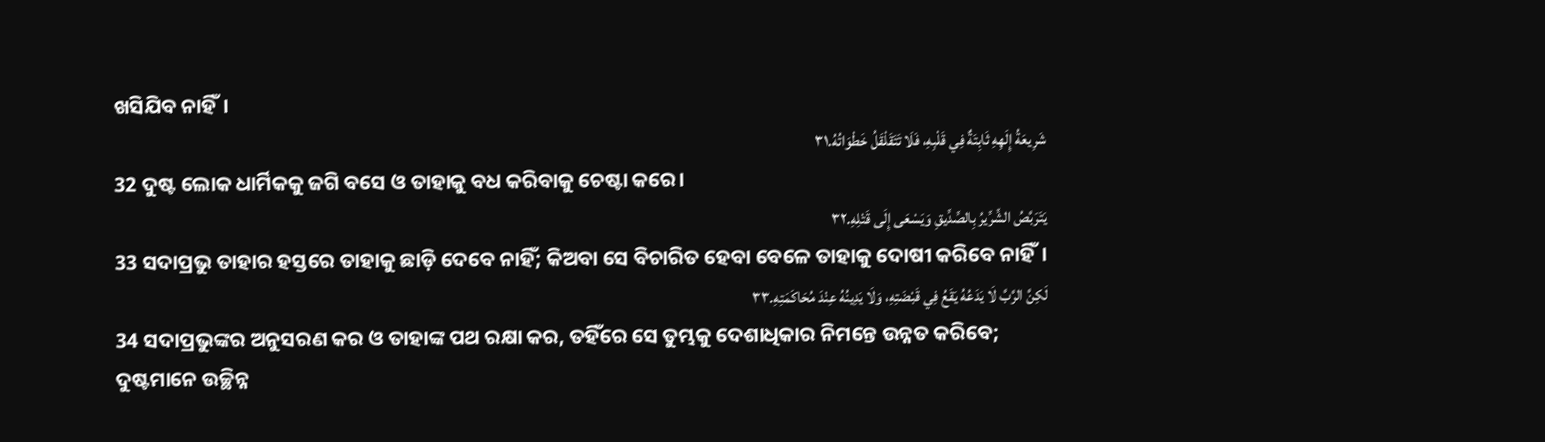ଖସିଯିବ ନାହିଁ।
شَرِيعَةُ إِلَهِهِ ثَابِتَةٌ فِي قَلْبِهِ، فَلَا تَتَقَلْقَلُ خَطْوَاتُهُ.٣١
32 ଦୁଷ୍ଟ ଲୋକ ଧାର୍ମିକକୁ ଜଗି ବସେ ଓ ତାହାକୁ ବଧ କରିବାକୁ ଚେଷ୍ଟା କରେ।
يَتَرَبَّصُ الشِّرِّيرُ بِالصِّدِّيقِ وَيَسْعَى إِلَى قَتْلِهِ.٣٢
33 ସଦାପ୍ରଭୁ ତାହାର ହସ୍ତରେ ତାହାକୁ ଛାଡ଼ି ଦେବେ ନାହିଁ; କିଅବା ସେ ବିଚାରିତ ହେବା ବେଳେ ତାହାକୁ ଦୋଷୀ କରିବେ ନାହିଁ।
لَكِنَّ الرَّبَّ لَا يَدَعُهُ يَقَعُ فِي قَبْضَتِهِ، وَلَا يَدِينُهُ عِنْدَ مُحَاكَمَتِهِ.٣٣
34 ସଦାପ୍ରଭୁଙ୍କର ଅନୁସରଣ କର ଓ ତାହାଙ୍କ ପଥ ରକ୍ଷା କର, ତହିଁରେ ସେ ତୁମ୍ଭକୁ ଦେଶାଧିକାର ନିମନ୍ତେ ଉନ୍ନତ କରିବେ; ଦୁଷ୍ଟମାନେ ଉଚ୍ଛିନ୍ନ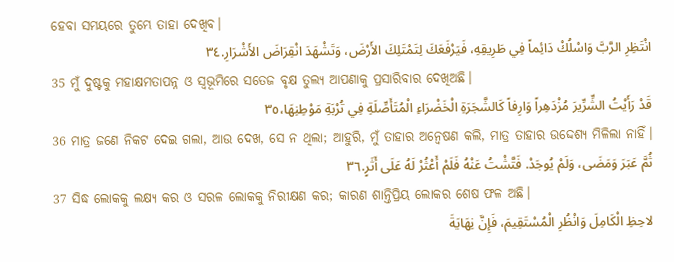ହେବା ସମୟରେ ତୁମ୍ଭେ ତାହା ଦେଖିବ।
انْتَظِرِ الرَّبَّ وَاسْلُكْ دَائِماً فِي طَرِيقِهِ، فَيَرْفَعَكَ لِتَمْتَلِكَ الأَرْضَ، وَتَشْهَدَ انْقِرَاضَ الأَشْرَارِ.٣٤
35 ମୁଁ ଦୁଷ୍ଟକୁ ମହାକ୍ଷମତାପନ୍ନ ଓ ସ୍ୱଭୂମିରେ ସତେଜ ବୃକ୍ଷ ତୁଲ୍ୟ ଆପଣାକୁ ପ୍ରସାରିବାର ଦେଖିଅଛି।
قَدْ رَأَيْتُ الشِّرِّيرَ مُزْدَهِراً وَارِفاً كَالشَّجَرَةِ الْخَضْرَاءِ الْمُتَأَصِّلَةِ فِي تُرْبَةِ مَوْطِنِهَا،٣٥
36 ମାତ୍ର ଜଣେ ନିକଟ ଦେଇ ଗଲା, ଆଉ ଦେଖ, ସେ ନ ଥିଲା; ଆହୁରି, ମୁଁ ତାହାର ଅନ୍ୱେଷଣ କଲି, ମାତ୍ର ତାହାର ଉଦ୍ଦେଶ୍ୟ ମିଳିଲା ନାହିଁ।
ثُمَّ عَبَرَ وَمَضَى، وَلَمْ يُوجَدْ. فَتَّشْتُ عَنْهُ فَلَمْ أَعْثُرْ لَهُ عَلَى أَثَرٍ.٣٦
37 ସିଦ୍ଧ ଲୋକକୁ ଲକ୍ଷ୍ୟ କର ଓ ସରଳ ଲୋକକୁ ନିରୀକ୍ଷଣ କର; କାରଣ ଶାନ୍ତିପ୍ରିୟ ଲୋକର ଶେଷ ଫଳ ଅଛି।
لاحِظِ الْكَامِلَ وَانْظُرِ الْمُسْتَقِيمَ، فَإِنَّ نِهَايَةَ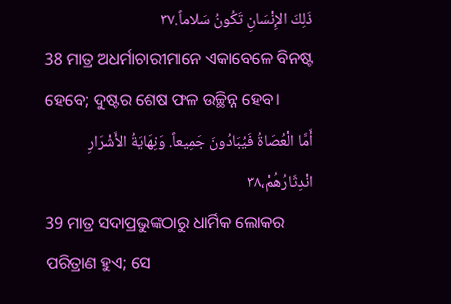ذَلِكَ الإِنْسَانِ تَكُونُ سَلاماً.٣٧
38 ମାତ୍ର ଅଧର୍ମାଚାରୀମାନେ ଏକାବେଳେ ବିନଷ୍ଟ ହେବେ; ଦୁଷ୍ଟର ଶେଷ ଫଳ ଉଚ୍ଛିନ୍ନ ହେବ।
أَمَّا الْعُصَاةُ فَيُبَادُونَ جَمِيعاً. وَنِهَايَةُ الأَشْرَارِ انْدِثَارُهُمْ،٣٨
39 ମାତ୍ର ସଦାପ୍ରଭୁଙ୍କଠାରୁ ଧାର୍ମିକ ଲୋକର ପରିତ୍ରାଣ ହୁଏ; ସେ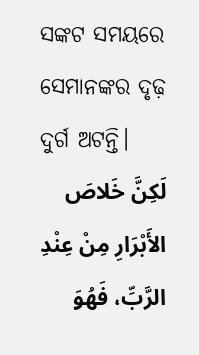ସଙ୍କଟ ସମୟରେ ସେମାନଙ୍କର ଦୃଢ଼ ଦୁର୍ଗ ଅଟନ୍ତି।
لَكِنَّ خَلاصَ الأَبْرَارِ مِنْ عِنْدِ الرَّبِّ، فَهُوَ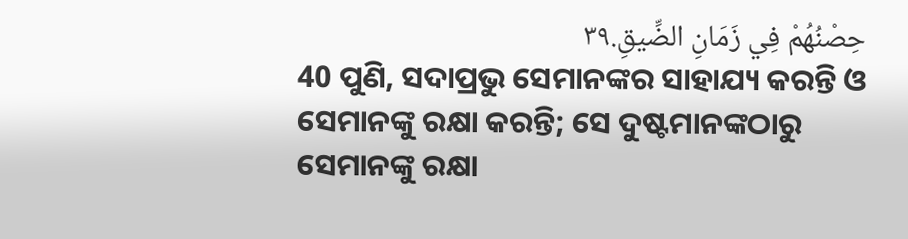حِصْنُهُمْ فِي زَمَانِ الضِّيقِ.٣٩
40 ପୁଣି, ସଦାପ୍ରଭୁ ସେମାନଙ୍କର ସାହାଯ୍ୟ କରନ୍ତି ଓ ସେମାନଙ୍କୁ ରକ୍ଷା କରନ୍ତି; ସେ ଦୁଷ୍ଟମାନଙ୍କଠାରୁ ସେମାନଙ୍କୁ ରକ୍ଷା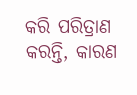କରି ପରିତ୍ରାଣ କରନ୍ତି, କାରଣ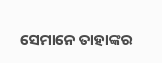ସେମାନେ ତାହାଙ୍କର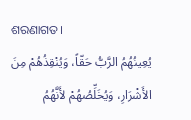ଶରଣାଗତ।
يُعِينُهُمُ الرَّبُّ حَقّاً، وَيُنْقِذُهُمْ مِنَ الأَشْرَارِ، وَيُخَلِّصُهُمْ لأَنَّهُمُ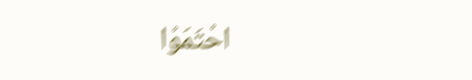احْتَمَوْا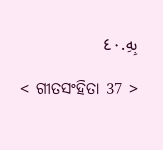بِهِ.٤٠

< ଗୀତସଂହିତା 37 >